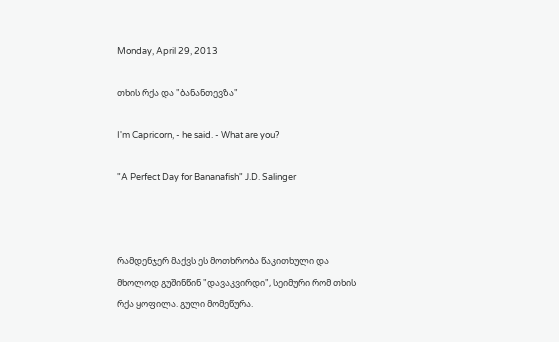Monday, April 29, 2013

თხის რქა და "ბანანთევზა"

I'm Capricorn, - he said. - What are you?

"A Perfect Day for Bananafish" J.D. Salinger



რამდენჯერ მაქვს ეს მოთხრობა წაკითხული და მხოლოდ გუშინწინ "დავაკვირდი", სეიმური რომ თხის რქა ყოფილა. გული მომეწურა.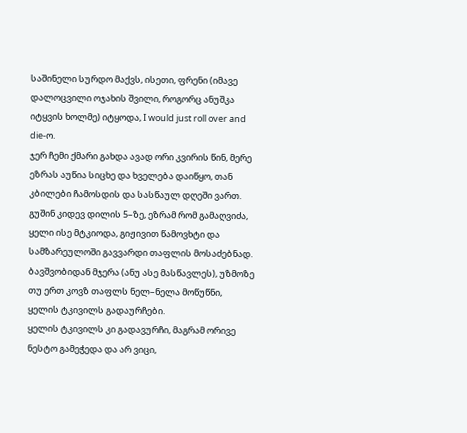საშინელი სურდო მაქვს, ისეთი, ფრენი (იმავე დალოცვილი ოჯახის შვილი, როგორც ანუშკა იტყვის ხოლმე) იტყოდა, I would just roll over and die-ო.
ჯერ ჩემი ქმარი გახდა ავად ორი კვირის წინ, მერე ეზრას აუწია სიცხე და ხველება დაიწყო, თან კბილები ჩამოსდის და სასწაულ დღეში ვართ. გუშინ კიდევ დილის 5–ზე, ეზრამ რომ გამაღვიძა, ყელი ისე მტკიოდა, გიჟივით წამოვხტი და სამზარეულოში გავვარდი თაფლის მოსაძებნად. ბავშვობიდან მჯერა (ანუ ასე მასწავლეს), უზმოზე თუ ერთ კოვზ თაფლს ნელ–ნელა მოწუწნი, ყელის ტკივილს გადაურჩები.
ყელის ტკივილს კი გადავურჩი, მაგრამ ორივე ნესტო გამეჭედა და არ ვიცი,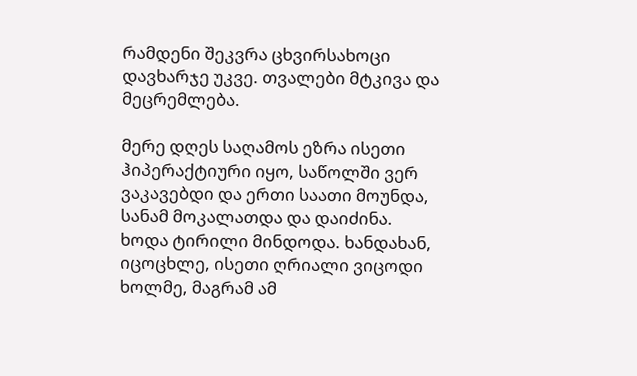რამდენი შეკვრა ცხვირსახოცი დავხარჯე უკვე. თვალები მტკივა და მეცრემლება.

მერე დღეს საღამოს ეზრა ისეთი ჰიპერაქტიური იყო, საწოლში ვერ ვაკავებდი და ერთი საათი მოუნდა, სანამ მოკალათდა და დაიძინა.
ხოდა ტირილი მინდოდა. ხანდახან, იცოცხლე, ისეთი ღრიალი ვიცოდი ხოლმე, მაგრამ ამ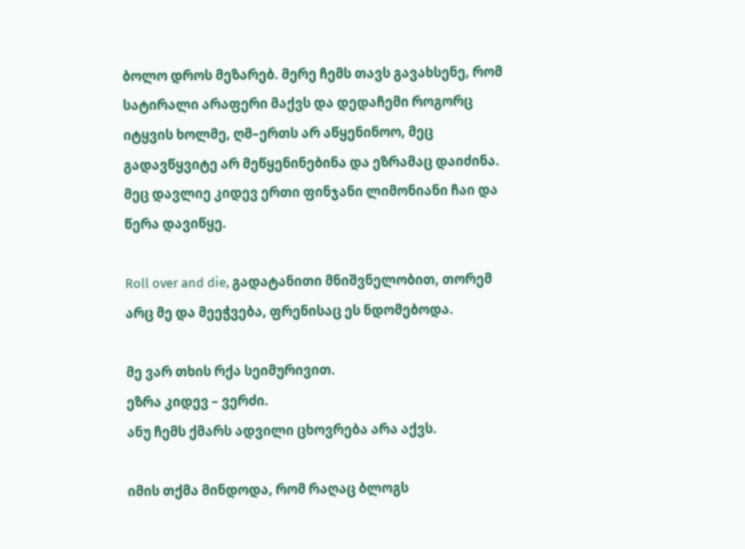ბოლო დროს მეზარებ. მერე ჩემს თავს გავახსენე, რომ სატირალი არაფერი მაქვს და დედაჩემი როგორც იტყვის ხოლმე, ღმ–ერთს არ აწყენინოო, მეც გადავწყვიტე არ მეწყენინებინა და ეზრამაც დაიძინა. მეც დავლიე კიდევ ერთი ფინჯანი ლიმონიანი ჩაი და წერა დავიწყე.

Roll over and die, გადატანითი მნიშვნელობით, თორემ არც მე და მეეჭვება, ფრენისაც ეს ნდომებოდა.

მე ვარ თხის რქა სეიმურივით.
ეზრა კიდევ – ვერძი.
ანუ ჩემს ქმარს ადვილი ცხოვრება არა აქვს.

იმის თქმა მინდოდა, რომ რაღაც ბლოგს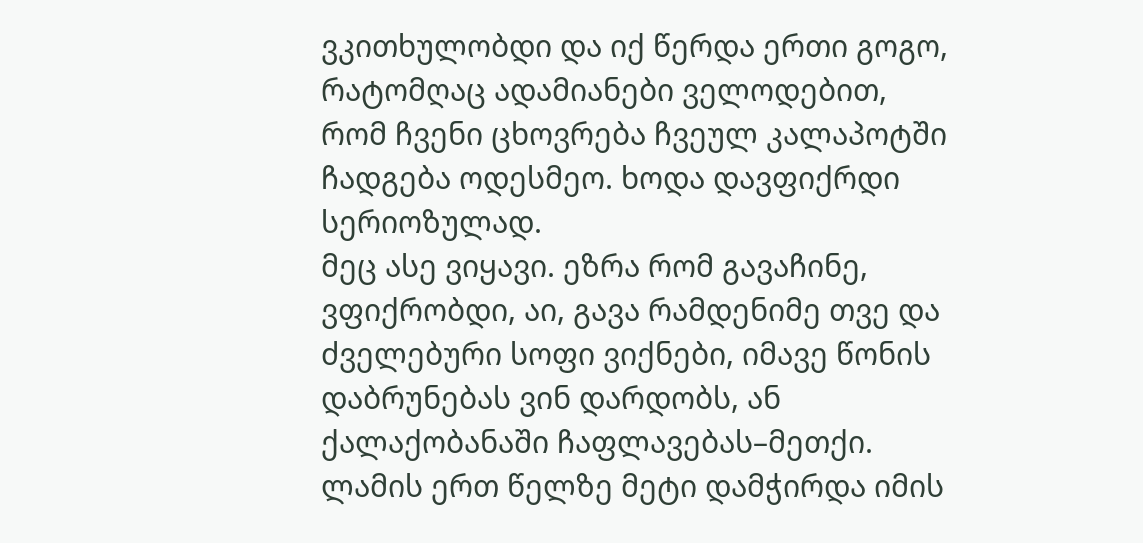ვკითხულობდი და იქ წერდა ერთი გოგო, რატომღაც ადამიანები ველოდებით, რომ ჩვენი ცხოვრება ჩვეულ კალაპოტში ჩადგება ოდესმეო. ხოდა დავფიქრდი სერიოზულად.
მეც ასე ვიყავი. ეზრა რომ გავაჩინე, ვფიქრობდი, აი, გავა რამდენიმე თვე და ძველებური სოფი ვიქნები, იმავე წონის დაბრუნებას ვინ დარდობს, ან ქალაქობანაში ჩაფლავებას–მეთქი.
ლამის ერთ წელზე მეტი დამჭირდა იმის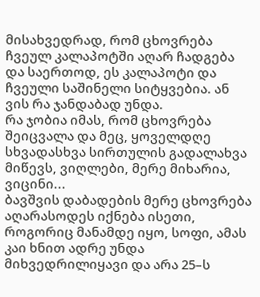მისახვედრად, რომ ცხოვრება ჩვეულ კალაპოტში აღარ ჩადგება და საერთოდ, ეს კალაპოტი და ჩვეული საშინელი სიტყვებია. ან ვის რა ჯანდაბად უნდა.
რა ჯობია იმას, რომ ცხოვრება შეიცვალა და მეც, ყოველდღე სხვადასხვა სირთულის გადალახვა მიწევს, ვიღლები, მერე მიხარია, ვიცინი...
ბავშვის დაბადების მერე ცხოვრება აღარასოდეს იქნება ისეთი, როგორიც მანამდე იყო, სოფი, ამას კაი ხნით ადრე უნდა მიხვედრილიყავი და არა 25–ს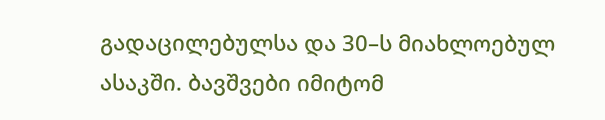გადაცილებულსა და 30–ს მიახლოებულ ასაკში. ბავშვები იმიტომ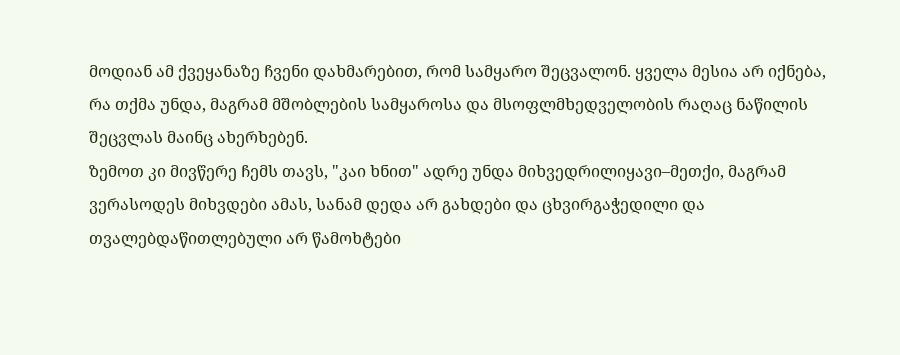მოდიან ამ ქვეყანაზე ჩვენი დახმარებით, რომ სამყარო შეცვალონ. ყველა მესია არ იქნება, რა თქმა უნდა, მაგრამ მშობლების სამყაროსა და მსოფლმხედველობის რაღაც ნაწილის შეცვლას მაინც ახერხებენ.
ზემოთ კი მივწერე ჩემს თავს, "კაი ხნით" ადრე უნდა მიხვედრილიყავი–მეთქი, მაგრამ ვერასოდეს მიხვდები ამას, სანამ დედა არ გახდები და ცხვირგაჭედილი და თვალებდაწითლებული არ წამოხტები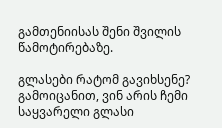გამთენიისას შენი შვილის წამოტირებაზე.

გლასები რატომ გავიხსენე?
გამოიცანით, ვინ არის ჩემი საყვარელი გლასი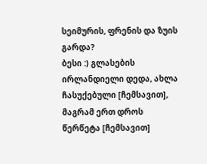სეიმურის, ფრენის და ზუის გარდა?
ბესი :) გლასების ირლანდიელი დედა, ახლა ჩასუქებული [ჩემსავით], მაგრამ ერთ დროს წერწეტა [ჩემსავით]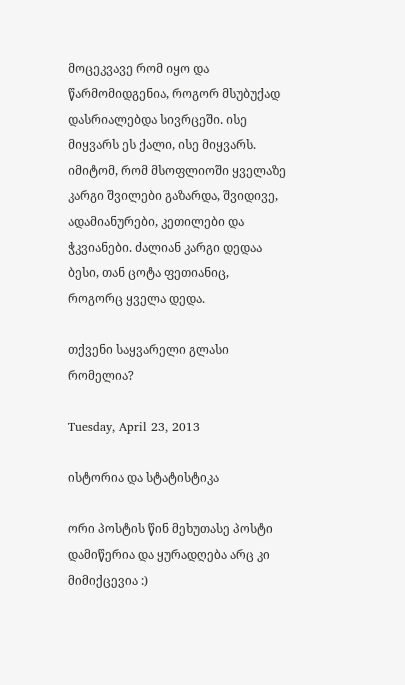მოცეკვავე რომ იყო და წარმომიდგენია, როგორ მსუბუქად დასრიალებდა სივრცეში. ისე მიყვარს ეს ქალი, ისე მიყვარს. იმიტომ, რომ მსოფლიოში ყველაზე კარგი შვილები გაზარდა, შვიდივე, ადამიანურები, კეთილები და ჭკვიანები. ძალიან კარგი დედაა ბესი, თან ცოტა ფეთიანიც, როგორც ყველა დედა.

თქვენი საყვარელი გლასი რომელია?

Tuesday, April 23, 2013

ისტორია და სტატისტიკა

ორი პოსტის წინ მეხუთასე პოსტი დამიწერია და ყურადღება არც კი მიმიქცევია :)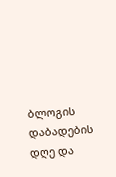ბლოგის დაბადების დღე და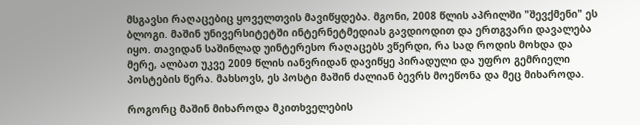მსგავსი რაღაცებიც ყოველთვის მავიწყდება. მგონი, 2008 წლის აპრილში "შევქმენი" ეს ბლოგი. მაშინ უნივერსიტეტში ინტერნეტმედიას გავდიოდით და ერთგვარი დავალება იყო. თავიდან საშინლად უინტერესო რაღაცებს ვწერდი, რა სად როდის მოხდა და მერე, ალბათ უკვე 2009 წლის იანვრიდან დავიწყე პირადული და უფრო გემრიელი პოსტების წერა. მახსოვს, ეს პოსტი მაშინ ძალიან ბევრს მოეწონა და მეც მიხაროდა.

როგორც მაშინ მიხაროდა მკითხველების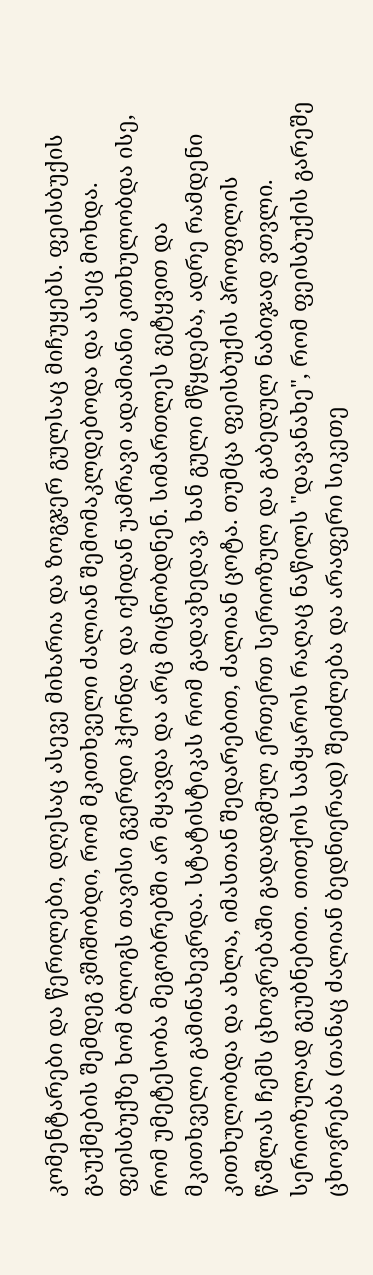კომენტარები და წერილები, დღესაც ასევე მიხარია და ზოგჯერ გულსაც მიჩუყებს. ფეისბუქის გაუქმების შემდეგ ვშიშობდი, რომ მკითხველი ძალიან შემომაკლდებოდა და ასეც მოხდა.
ფეისბუქზე ხომ ბლოგს თავისი გვერდი ჰქონდა და იქიდან უამრავი ადამიანი კითხულობდა ისე, რომ უმეტესობა მეგობრებში არ მყავდა და არც მიცნობდნენ. სიმართლეს გეტყვით და მკითხველი გამინახევრდა. სტატისტიკას რომ გადავხედავ, ხან გული მწყდება, ადრე რამდენი კითხულობდა და ახლა, იმასთან შედარებით, ძალიან ცოტა. თუმცა ფეისბუქის პროფილის წაშლას ჩემს ცხოვრებაში გადადგმულ ერთერთ სერიოზულ და გაბედულ ნაბიჯად ვთვლი. სერიოზულად გეუბნებით. თითქოს სამყაროს რაღაც ნაწილს "დავანახე", რომ ფეისბუქის გარეშე ცხოვრება (თანაც ძალიან ბედნიერად) შეიძლება და არაფერი სიკეთე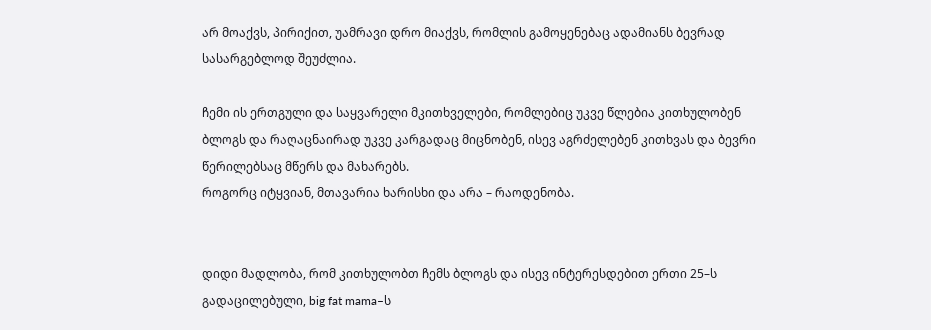არ მოაქვს, პირიქით, უამრავი დრო მიაქვს, რომლის გამოყენებაც ადამიანს ბევრად სასარგებლოდ შეუძლია.

ჩემი ის ერთგული და საყვარელი მკითხველები, რომლებიც უკვე წლებია კითხულობენ ბლოგს და რაღაცნაირად უკვე კარგადაც მიცნობენ, ისევ აგრძელებენ კითხვას და ბევრი წერილებსაც მწერს და მახარებს.
როგორც იტყვიან, მთავარია ხარისხი და არა – რაოდენობა.


დიდი მადლობა, რომ კითხულობთ ჩემს ბლოგს და ისევ ინტერესდებით ერთი 25–ს გადაცილებული, big fat mama–ს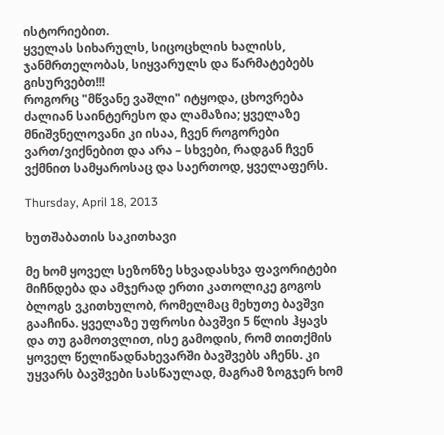ისტორიებით.
ყველას სიხარულს, სიცოცხლის ხალისს, ჯანმრთელობას, სიყვარულს და წარმატებებს გისურვებთ!!!
როგორც "მწვანე ვაშლი" იტყოდა, ცხოვრება ძალიან საინტერესო და ლამაზია; ყველაზე მნიშვნელოვანი კი ისაა, ჩვენ როგორები ვართ/ვიქნებით და არა – სხვები, რადგან ჩვენ ვქმნით სამყაროსაც და საერთოდ, ყველაფერს.

Thursday, April 18, 2013

ხუთშაბათის საკითხავი

მე ხომ ყოველ სეზონზე სხვადასხვა ფავორიტები მიჩნდება და ამჯერად ერთი კათოლიკე გოგოს ბლოგს ვკითხულობ, რომელმაც მეხუთე ბავშვი გააჩინა. ყველაზე უფროსი ბავშვი 5 წლის ჰყავს და თუ გამოთვლით, ისე გამოდის, რომ თითქმის ყოველ წელიწადნახევარში ბავშვებს აჩენს. კი უყვარს ბავშვები სასწაულად, მაგრამ ზოგჯერ ხომ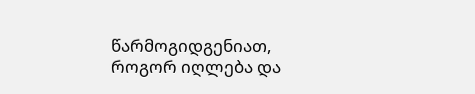წარმოგიდგენიათ, როგორ იღლება და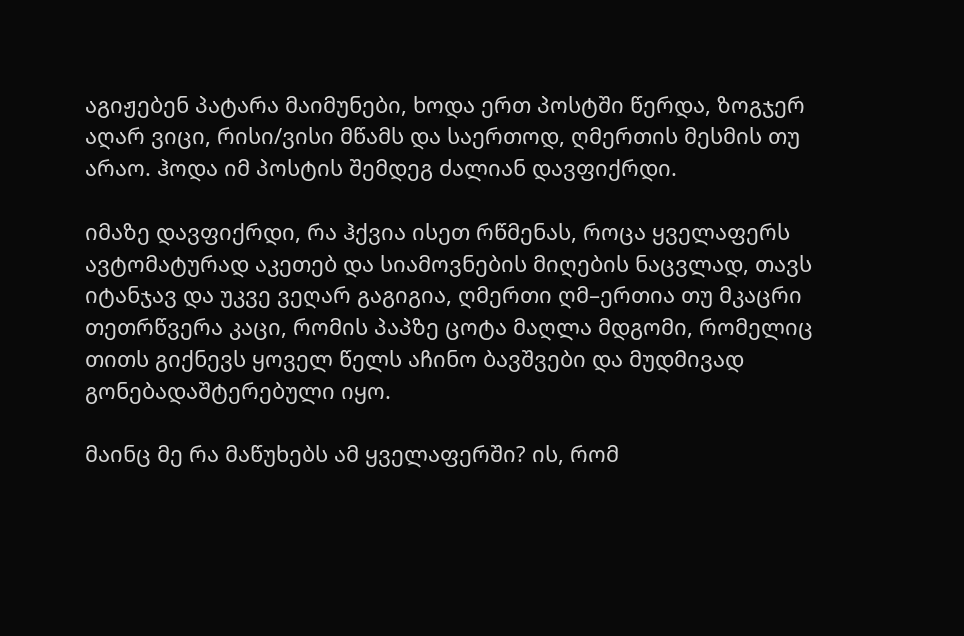აგიჟებენ პატარა მაიმუნები, ხოდა ერთ პოსტში წერდა, ზოგჯერ აღარ ვიცი, რისი/ვისი მწამს და საერთოდ, ღმერთის მესმის თუ არაო. ჰოდა იმ პოსტის შემდეგ ძალიან დავფიქრდი.

იმაზე დავფიქრდი, რა ჰქვია ისეთ რწმენას, როცა ყველაფერს ავტომატურად აკეთებ და სიამოვნების მიღების ნაცვლად, თავს იტანჯავ და უკვე ვეღარ გაგიგია, ღმერთი ღმ–ერთია თუ მკაცრი თეთრწვერა კაცი, რომის პაპზე ცოტა მაღლა მდგომი, რომელიც თითს გიქნევს ყოველ წელს აჩინო ბავშვები და მუდმივად გონებადაშტერებული იყო.

მაინც მე რა მაწუხებს ამ ყველაფერში? ის, რომ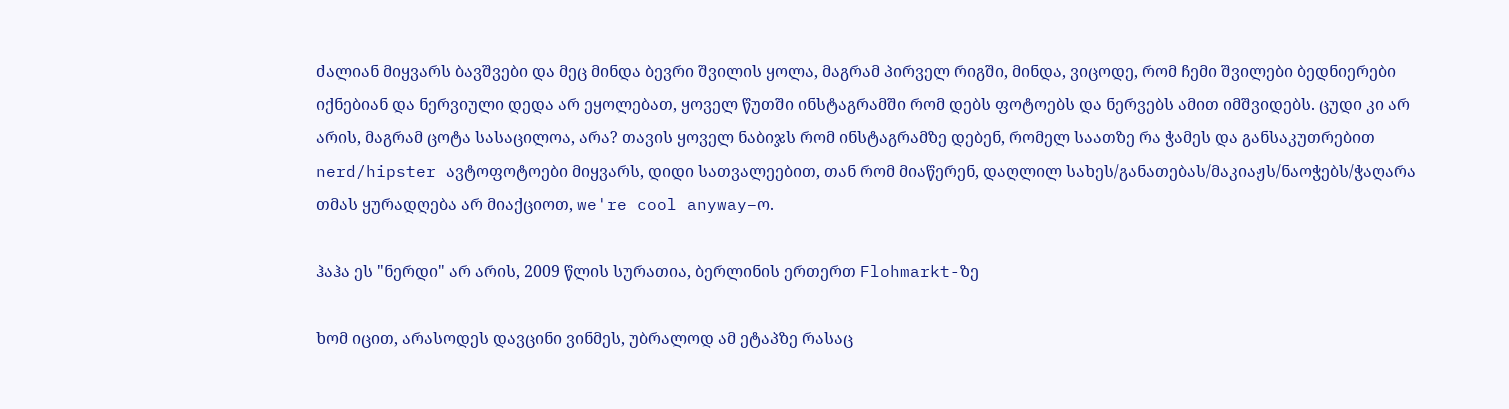ძალიან მიყვარს ბავშვები და მეც მინდა ბევრი შვილის ყოლა, მაგრამ პირველ რიგში, მინდა, ვიცოდე, რომ ჩემი შვილები ბედნიერები იქნებიან და ნერვიული დედა არ ეყოლებათ, ყოველ წუთში ინსტაგრამში რომ დებს ფოტოებს და ნერვებს ამით იმშვიდებს. ცუდი კი არ არის, მაგრამ ცოტა სასაცილოა, არა? თავის ყოველ ნაბიჯს რომ ინსტაგრამზე დებენ, რომელ საათზე რა ჭამეს და განსაკუთრებით nerd/hipster ავტოფოტოები მიყვარს, დიდი სათვალეებით, თან რომ მიაწერენ, დაღლილ სახეს/განათებას/მაკიაჟს/ნაოჭებს/ჭაღარა თმას ყურადღება არ მიაქციოთ, we're cool anyway–ო.

ჰაჰა ეს "ნერდი" არ არის, 2009 წლის სურათია, ბერლინის ერთერთ Flohmarkt-ზე

ხომ იცით, არასოდეს დავცინი ვინმეს, უბრალოდ ამ ეტაპზე რასაც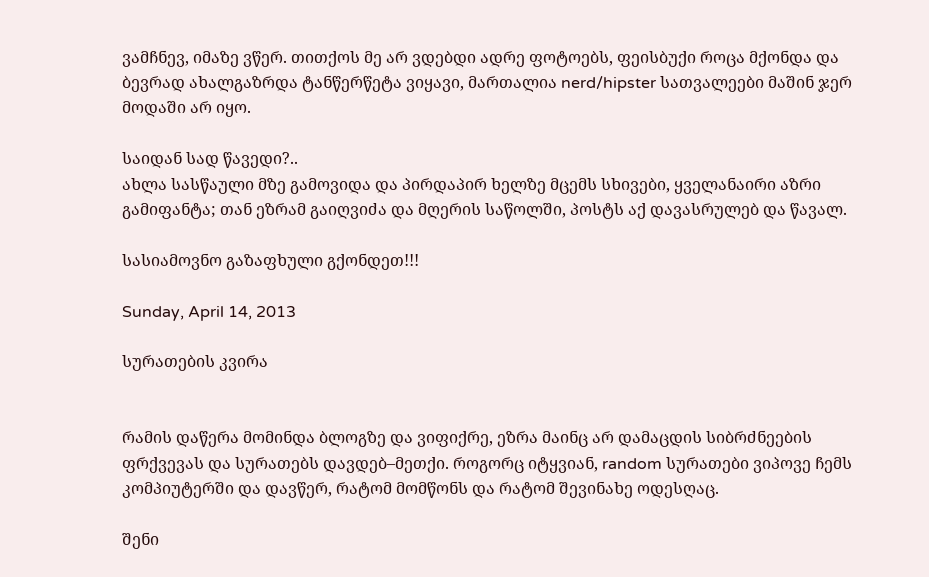ვამჩნევ, იმაზე ვწერ. თითქოს მე არ ვდებდი ადრე ფოტოებს, ფეისბუქი როცა მქონდა და ბევრად ახალგაზრდა ტანწერწეტა ვიყავი, მართალია nerd/hipster სათვალეები მაშინ ჯერ მოდაში არ იყო.

საიდან სად წავედი?..
ახლა სასწაული მზე გამოვიდა და პირდაპირ ხელზე მცემს სხივები, ყველანაირი აზრი გამიფანტა; თან ეზრამ გაიღვიძა და მღერის საწოლში, პოსტს აქ დავასრულებ და წავალ.

სასიამოვნო გაზაფხული გქონდეთ!!!

Sunday, April 14, 2013

სურათების კვირა


რამის დაწერა მომინდა ბლოგზე და ვიფიქრე, ეზრა მაინც არ დამაცდის სიბრძნეების ფრქვევას და სურათებს დავდებ–მეთქი. როგორც იტყვიან, random სურათები ვიპოვე ჩემს კომპიუტერში და დავწერ, რატომ მომწონს და რატომ შევინახე ოდესღაც.

შენი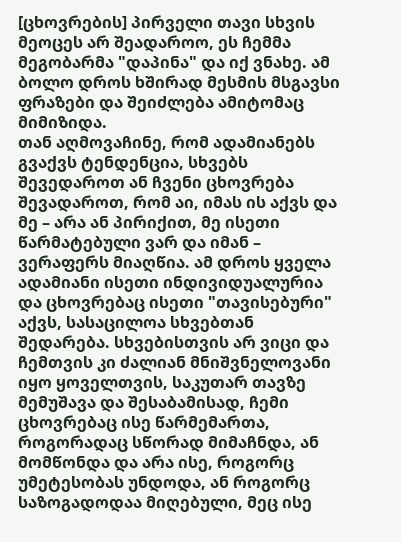[ცხოვრების] პირველი თავი სხვის მეოცეს არ შეადაროო, ეს ჩემმა მეგობარმა "დაპინა" და იქ ვნახე. ამ ბოლო დროს ხშირად მესმის მსგავსი ფრაზები და შეიძლება ამიტომაც მიმიზიდა.
თან აღმოვაჩინე, რომ ადამიანებს გვაქვს ტენდენცია, სხვებს შევედაროთ ან ჩვენი ცხოვრება შევადაროთ, რომ აი, იმას ის აქვს და მე – არა ან პირიქით, მე ისეთი წარმატებული ვარ და იმან – ვერაფერს მიაღწია. ამ დროს ყველა ადამიანი ისეთი ინდივიდუალურია და ცხოვრებაც ისეთი "თავისებური" აქვს, სასაცილოა სხვებთან შედარება. სხვებისთვის არ ვიცი და ჩემთვის კი ძალიან მნიშვნელოვანი იყო ყოველთვის, საკუთარ თავზე მემუშავა და შესაბამისად, ჩემი ცხოვრებაც ისე წარმემართა, როგორადაც სწორად მიმაჩნდა, ან მომწონდა და არა ისე, როგორც უმეტესობას უნდოდა, ან როგორც საზოგადოდაა მიღებული, მეც ისე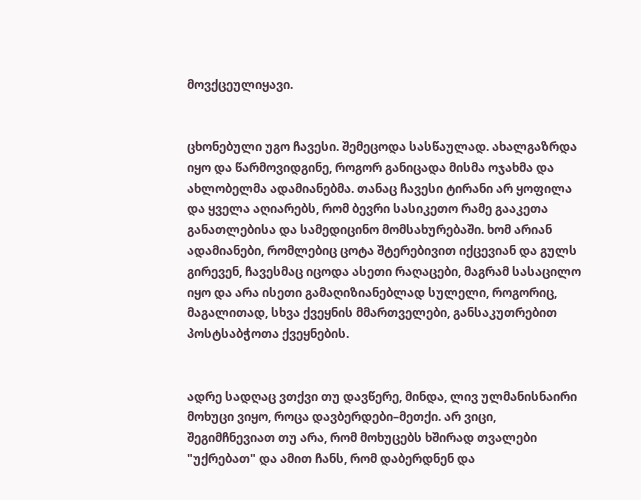მოვქცეულიყავი.


ცხონებული უგო ჩავესი. შემეცოდა სასწაულად. ახალგაზრდა იყო და წარმოვიდგინე, როგორ განიცადა მისმა ოჯახმა და ახლობელმა ადამიანებმა. თანაც ჩავესი ტირანი არ ყოფილა და ყველა აღიარებს, რომ ბევრი სასიკეთო რამე გააკეთა განათლებისა და სამედიცინო მომსახურებაში. ხომ არიან ადამიანები, რომლებიც ცოტა შტერებივით იქცევიან და გულს გირევენ, ჩავესმაც იცოდა ასეთი რაღაცები, მაგრამ სასაცილო იყო და არა ისეთი გამაღიზიანებლად სულელი, როგორიც, მაგალითად, სხვა ქვეყნის მმართველები, განსაკუთრებით პოსტსაბჭოთა ქვეყნების.


ადრე სადღაც ვთქვი თუ დავწერე, მინდა, ლივ ულმანისნაირი მოხუცი ვიყო, როცა დავბერდები–მეთქი. არ ვიცი, შეგიმჩნევიათ თუ არა, რომ მოხუცებს ხშირად თვალები "უქრებათ" და ამით ჩანს, რომ დაბერდნენ და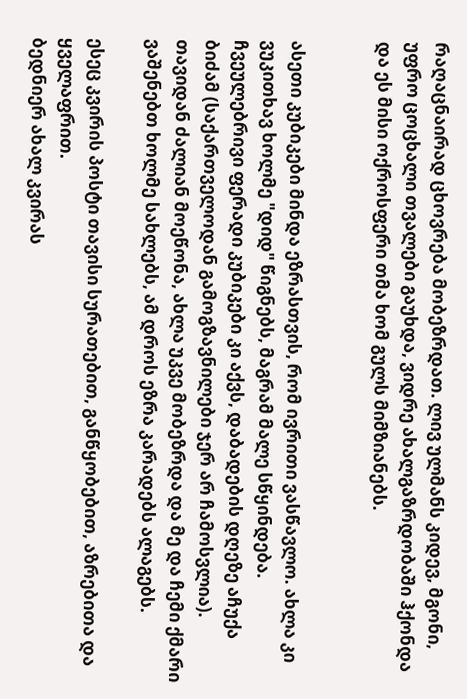რაღაცნაირად ცხოვრება მობეზრდათ. ლივ ულმანს კიდევ, მგონი, უფრო ცოცხალი თვალები გაუხდა, ვიდრე ახალგაზრდობაში ჰქონდა და ეს მისი ოქროსფერი თმა ხომ გულს მიმზიანებს.


ასეთი კუბიკები მინდა ეზრასთვის, რომ ივრითი ვასწავლო. ახლა კი ვუკითხავ ხოლმე "დიდ" წიგნებს, მაგრამ მალე სწყინდება. ჩვეულებრივი ფერადი კუბიკები კი აქვს, დაბადების დღეზე აჩუქა ბიძამ (საქართველოდან გამოგზავნილები ჯერ არ ჩამოსვლია). თავიდან ძალიან მოეწონა, ახლა უკვე მობეზრდა და მე და ჩემი ქმარი ვაშენებთ ხოლმე სახლებს, ამ დროს ეზრა კარადებს ალაგებს.

ესეც კვირის პოსტი თავისი სურათებით, განწყობებით, აზრებითა და ყველაფრით.
ბედნიერ ახალ კვირას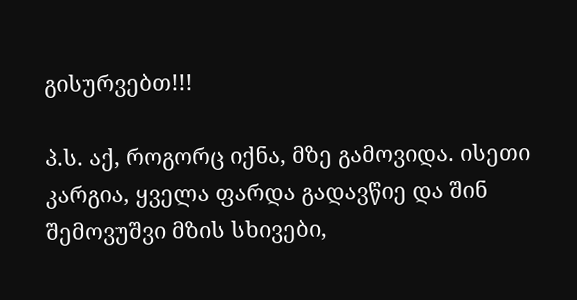გისურვებთ!!!

პ.ს. აქ, როგორც იქნა, მზე გამოვიდა. ისეთი კარგია, ყველა ფარდა გადავწიე და შინ შემოვუშვი მზის სხივები,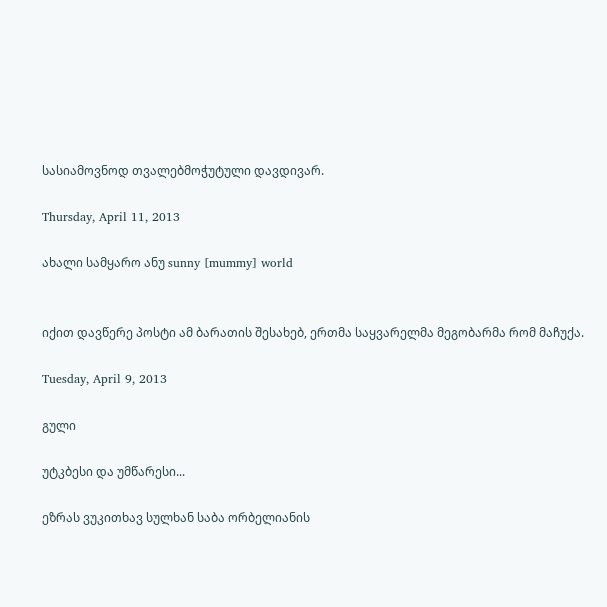სასიამოვნოდ თვალებმოჭუტული დავდივარ.

Thursday, April 11, 2013

ახალი სამყარო ანუ sunny [mummy] world


იქით დავწერე პოსტი ამ ბარათის შესახებ, ერთმა საყვარელმა მეგობარმა რომ მაჩუქა.

Tuesday, April 9, 2013

გული

უტკბესი და უმწარესი...

ეზრას ვუკითხავ სულხან საბა ორბელიანის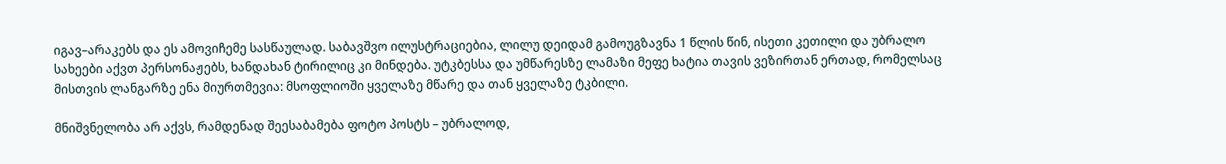იგავ–არაკებს და ეს ამოვიჩემე სასწაულად. საბავშვო ილუსტრაციებია, ლილუ დეიდამ გამოუგზავნა 1 წლის წინ, ისეთი კეთილი და უბრალო სახეები აქვთ პერსონაჟებს, ხანდახან ტირილიც კი მინდება. უტკბესსა და უმწარესზე ლამაზი მეფე ხატია თავის ვეზირთან ერთად, რომელსაც მისთვის ლანგარზე ენა მიურთმევია: მსოფლიოში ყველაზე მწარე და თან ყველაზე ტკბილი.

მნიშვნელობა არ აქვს, რამდენად შეესაბამება ფოტო პოსტს – უბრალოდ,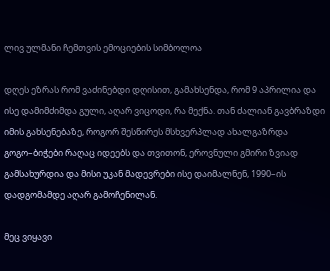ლივ ულმანი ჩემთვის ემოციების სიმბოლოა

დღეს ეზრას რომ ვაძინებდი დღისით, გამახსენდა, რომ 9 აპრილია და ისე დამიმძიმდა გული, აღარ ვიცოდი, რა მექნა. თან ძალიან გავბრაზდი იმის გახსენებაზე, როგორ შესწირეს მსხვერპლად ახალგაზრდა გოგო–ბიჭები რაღაც იდეებს და თვითონ, ეროვნული გმირი ზვიად გამსახურდია და მისი უკან მადევრები ისე დაიმალნენ, 1990–ის დადგომამდე აღარ გამოჩენილან.

მეც ვიყავი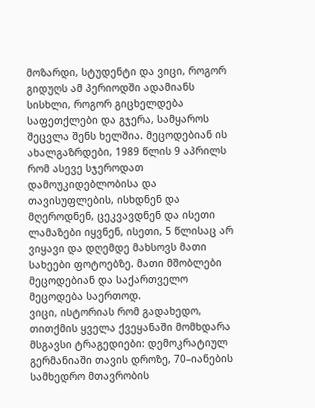მოზარდი, სტუდენტი და ვიცი, როგორ გიდუღს ამ პერიოდში ადამიანს სისხლი, როგორ გიცხელდება საფეთქლები და გჯერა, სამყაროს შეცვლა შენს ხელშია. მეცოდებიან ის ახალგაზრდები, 1989 წლის 9 აპრილს რომ ასევე სჯეროდათ დამოუკიდებლობისა და თავისუფლების, ისხდნენ და მღეროდნენ, ცეკვავდნენ და ისეთი ლამაზები იყვნენ, ისეთი, 5 წლისაც არ ვიყავი და დღემდე მახსოვს მათი სახეები ფოტოებზე. მათი მშობლები მეცოდებიან და საქართველო მეცოდება საერთოდ.
ვიცი, ისტორიას რომ გადახედო, თითქმის ყველა ქვეყანაში მომხდარა მსგავსი ტრაგედიები: დემოკრატიულ გერმანიაში თავის დროზე, 70–იანების სამხედრო მთავრობის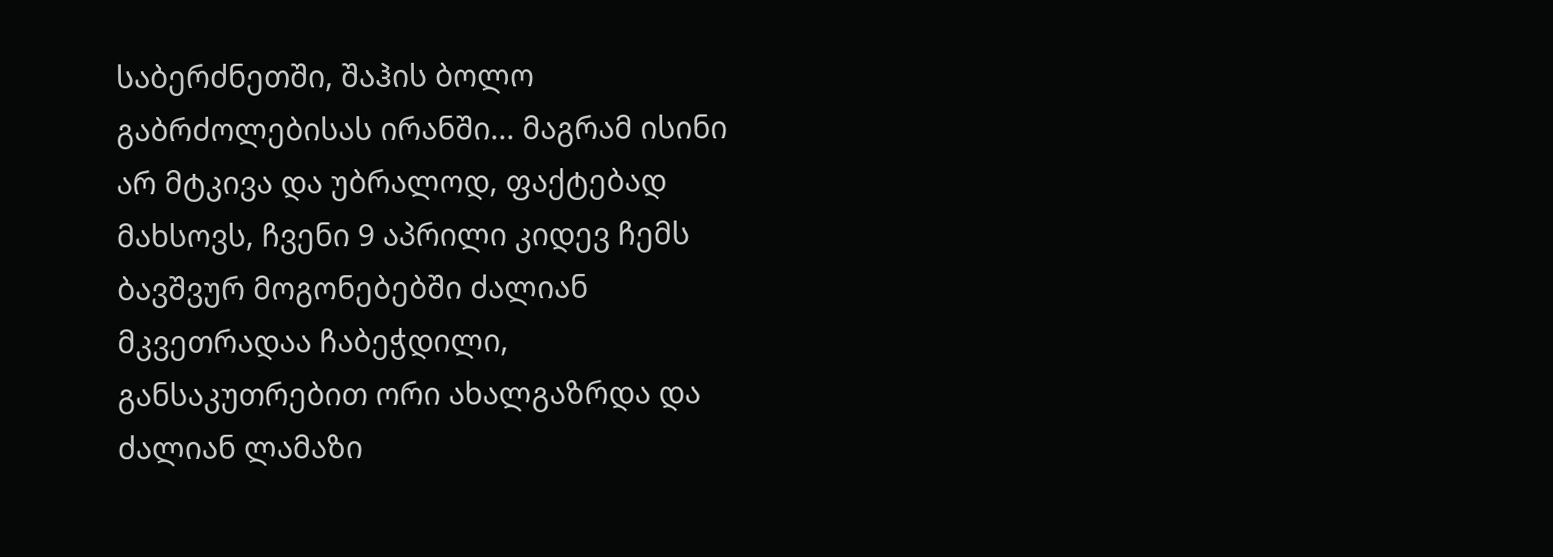საბერძნეთში, შაჰის ბოლო გაბრძოლებისას ირანში... მაგრამ ისინი არ მტკივა და უბრალოდ, ფაქტებად მახსოვს, ჩვენი 9 აპრილი კიდევ ჩემს ბავშვურ მოგონებებში ძალიან მკვეთრადაა ჩაბეჭდილი, განსაკუთრებით ორი ახალგაზრდა და ძალიან ლამაზი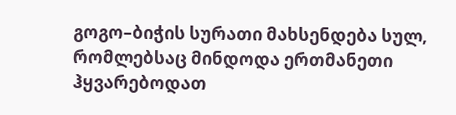გოგო–ბიჭის სურათი მახსენდება სულ, რომლებსაც მინდოდა ერთმანეთი ჰყვარებოდათ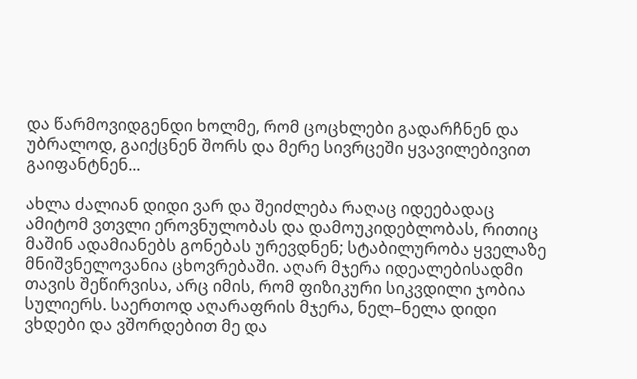და წარმოვიდგენდი ხოლმე, რომ ცოცხლები გადარჩნენ და უბრალოდ, გაიქცნენ შორს და მერე სივრცეში ყვავილებივით გაიფანტნენ...

ახლა ძალიან დიდი ვარ და შეიძლება რაღაც იდეებადაც ამიტომ ვთვლი ეროვნულობას და დამოუკიდებლობას, რითიც მაშინ ადამიანებს გონებას ურევდნენ; სტაბილურობა ყველაზე მნიშვნელოვანია ცხოვრებაში. აღარ მჯერა იდეალებისადმი თავის შეწირვისა, არც იმის, რომ ფიზიკური სიკვდილი ჯობია სულიერს. საერთოდ აღარაფრის მჯერა, ნელ–ნელა დიდი ვხდები და ვშორდებით მე და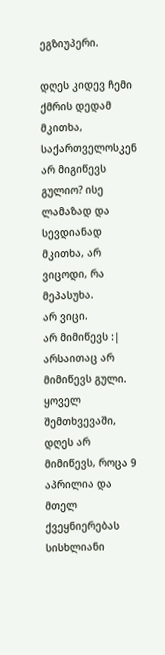ეგზიუპერი.

დღეს კიდევ ჩემი ქმრის დედამ მკითხა, საქართველოსკენ არ მიგიწევს გულიო? ისე ლამაზად და სევდიანად მკითხა, არ ვიცოდი, რა მეპასუხა.
არ ვიცი.
არ მიმიწევს :|
არსაითაც არ მიმიწევს გული. ყოველ შემთხვევაში, დღეს არ მიმიწევს, როცა 9 აპრილია და მთელ ქვეყნიერებას სისხლიანი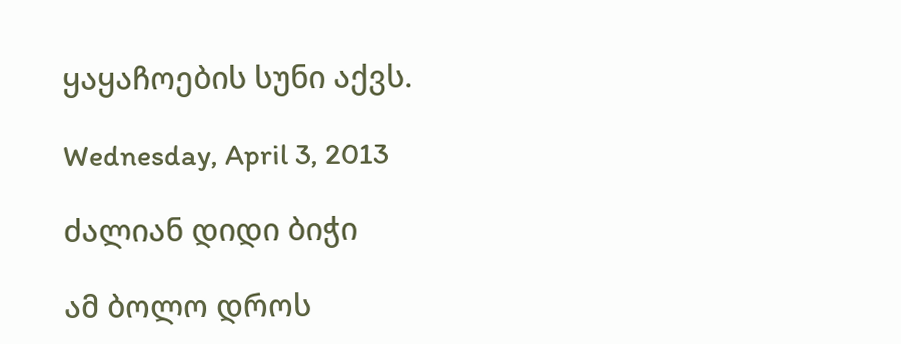ყაყაჩოების სუნი აქვს.

Wednesday, April 3, 2013

ძალიან დიდი ბიჭი

ამ ბოლო დროს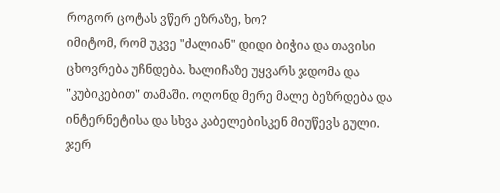როგორ ცოტას ვწერ ეზრაზე, ხო?
იმიტომ, რომ უკვე "ძალიან" დიდი ბიჭია და თავისი ცხოვრება უჩნდება. ხალიჩაზე უყვარს ჯდომა და "კუბიკებით" თამაში. ოღონდ მერე მალე ბეზრდება და ინტერნეტისა და სხვა კაბელებისკენ მიუწევს გული. ჯერ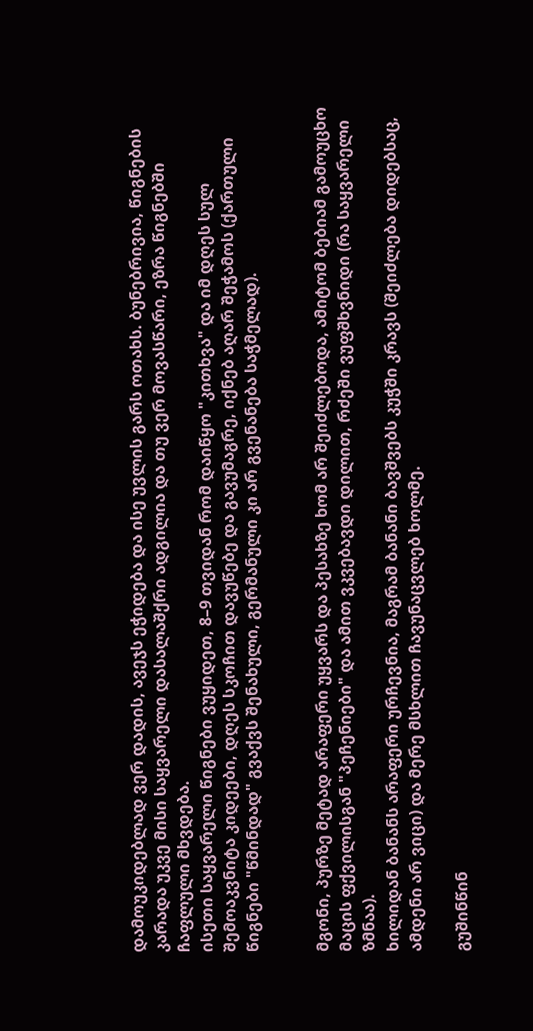დამოუკიდებლად ვერ დადის, ავეჯს ეჭიდება და ისე უვლის გარს ოთახს. ბუნებრივია, წიგნების კარადა უკვე მისი საყვარელი დასალაშქრი ადგილია და თუ ვერ მოვასწარი, ეზრა წიგნებში ჩაფლული მხვდება.
ისეთი საყვარელი წიგნები ვუყიდეთ, 8–9 თვიდან რომ დაიწყო "კითხვა" და იმ დღეს სულ შემოაკვნიტა კიდეები, დღეს სკოჩით დავუწებე და გავუმაგრე, იქნებ აღარ შეჭამოს (ქართული წიგნები "წმინდად" გვაქვს შენახული, გერმანული კი არ გვენანება საჭმელად).


მგონი, პურზე მეტად არაფერი უყვარს და პესახზე ხომ არ შეიძლებოდა, ამიტომ ბებიამ გამოუცხო მაცის ფქვილისგან "პეჩენიები" და ამით ვკვებავდი დილით, რძეში ვუფშხვნიდი (რა საყვარელი ზმნაა).
ხილიდან ბანანს არაფერი ურჩევნია, მაგრამ ბანანი ბავშვებს კუჭში კრავს (შეიძლება დიდებსაც, ამდენი არ ვიცი) და მერე მსხლით ჩავუნაცვლებ ხოლმე.

გუშინწინ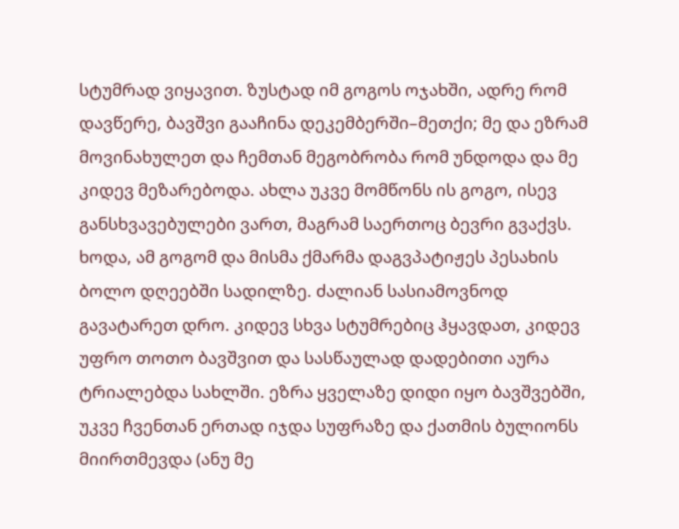სტუმრად ვიყავით. ზუსტად იმ გოგოს ოჯახში, ადრე რომ დავწერე, ბავშვი გააჩინა დეკემბერში–მეთქი; მე და ეზრამ მოვინახულეთ და ჩემთან მეგობრობა რომ უნდოდა და მე კიდევ მეზარებოდა. ახლა უკვე მომწონს ის გოგო, ისევ განსხვავებულები ვართ, მაგრამ საერთოც ბევრი გვაქვს.
ხოდა, ამ გოგომ და მისმა ქმარმა დაგვპატიჟეს პესახის ბოლო დღეებში სადილზე. ძალიან სასიამოვნოდ გავატარეთ დრო. კიდევ სხვა სტუმრებიც ჰყავდათ, კიდევ უფრო თოთო ბავშვით და სასწაულად დადებითი აურა ტრიალებდა სახლში. ეზრა ყველაზე დიდი იყო ბავშვებში, უკვე ჩვენთან ერთად იჯდა სუფრაზე და ქათმის ბულიონს მიირთმევდა (ანუ მე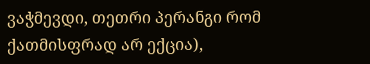ვაჭმევდი, თეთრი პერანგი რომ ქათმისფრად არ ექცია),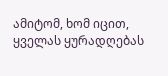ამიტომ, ხომ იცით, ყველას ყურადღებას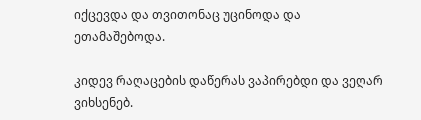იქცევდა და თვითონაც უცინოდა და ეთამაშებოდა.

კიდევ რაღაცების დაწერას ვაპირებდი და ვეღარ ვიხსენებ.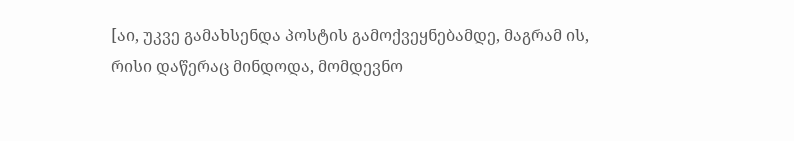[აი, უკვე გამახსენდა პოსტის გამოქვეყნებამდე, მაგრამ ის, რისი დაწერაც მინდოდა, მომდევნო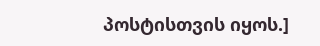პოსტისთვის იყოს.]